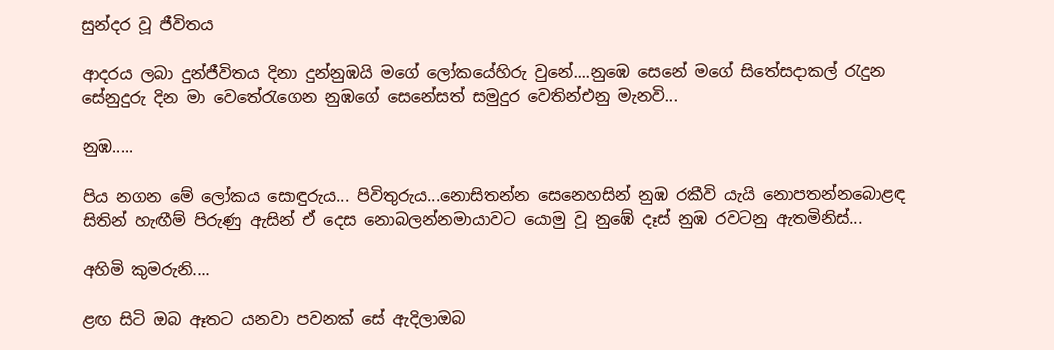සුන්දර වූ ජීවිතය

ආදරය ලබා දුන්ජීවිතය දිනා දුන්නුඹයි මගේ ලෝකයේහිරු වුනේ....නුඹෙ සෙනේ මගේ සිතේසදාකල් රැදුන සේනුදුරු දින මා වෙතේරැගෙන නුඹගේ සෙනේසත් සමුදුර වෙතින්එනු මැනවි...

නුඹ.....

පිය නගන මේ ලෝකය සොඳුරුය... පිවිතුරුය...නොසිතන්න සෙනෙහසින් නුඹ රකීවි යැයි නොපතන්නබොළඳ සිතින් හැඟීම් පිරුණු ඇසින් ඒ දෙස නොබලන්නමායාවට යොමු වූ නුඹේ දෑස් නුඹ රවටනු ඇතමිනිස්...

අහිමි කුමරුනි....

ළඟ සිටි ඔබ ඈතට යනවා පවනක් සේ ඇදිලාඔබ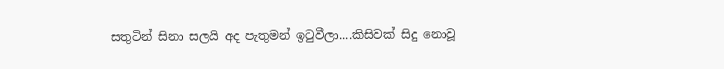සතුටින් සිනා සලයි අද පැතුමන් ඉටුවීලා....කිසිවක් සිදු නොවූ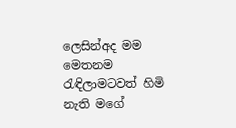ලෙසින්අද මම මෙතනම රැඳිලාමටවත් හිමි නැති මගේ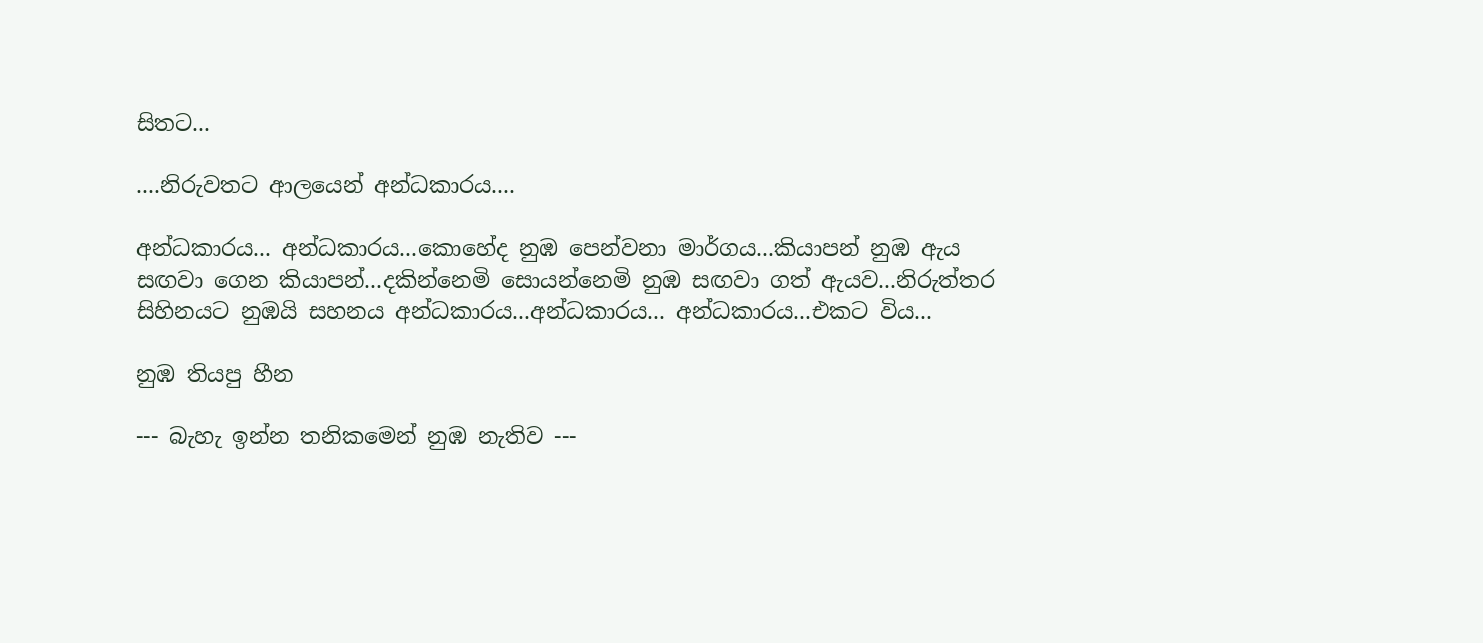සිතට...

....නිරුවතට ආලයෙන් අන්ධකාරය....

අන්ධකාරය... අන්ධකාරය...කොහේද නුඹ පෙන්වනා මාර්ගය...කියාපන් නුඹ ඇය සඟවා ගෙන කියාපන්...දකින්නෙමි සොයන්නෙමි නුඹ සඟවා ගත් ඇයව...නිරුත්තර සිහිනයට නුඹයි සහනය අන්ධකාරය...අන්ධකාරය... අන්ධකාරය...එකට විය...

නුඹ තියපු හීන

--- බැහැ ඉන්න තනිකමෙන් නුඹ නැතිව ---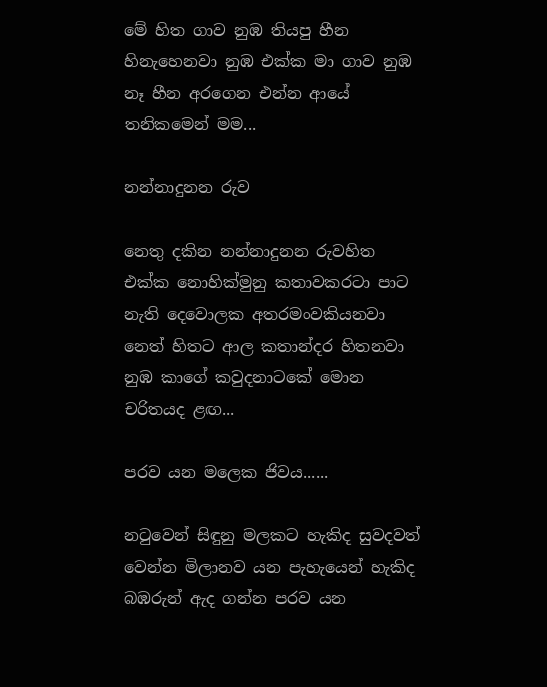මේ හිත ගාව නුඹ තියපු හීන හිනැහෙනවා නුඹ එක්ක මා ගාව නුඹ නෑ හීන අරගෙන එන්න ආයේ තනිකමෙන් මම...

නන්නාදුනන රුව

නෙතු දකින නන්නාදුනන රුවහිත එක්ක නොහික්මුනු කතාවකරටා පාට නැති දෙවොලක අතරමංවකියනවා නෙත් හිතට ආල කතාන්දර හිතනවා නුඹ කාගේ කවුදනාටකේ මොන චරිතයද ළඟ...

පරව යන මලෙක ජිවය......

නටුවෙන් සිඳුනු මලකට හැකිද සුවදවත් වෙන්න මිලානව යන පැහැයෙන් හැකිද බඹරුන් ඇද ගන්න පරව යන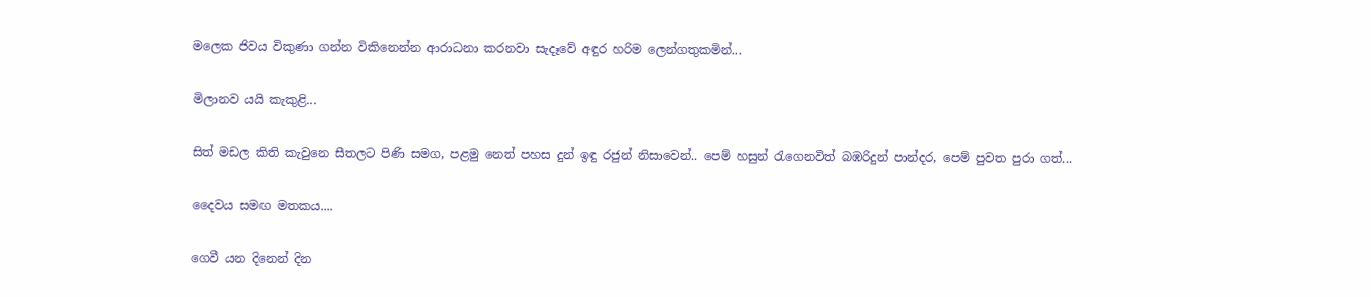මලෙක ජිවය විකුණා ගන්න විකිනෙන්න ආරාධනා කරනවා සැදෑවේ අඳුර හරිම ලෙන්ගතුකමින්...

මිලානව යයි කැකුළි...

සිත් මඩල කිති කැවුනෙ සීතලට පිණි සමග, පළමු නෙත් පහස දුන් ඉඳු රජුන් නිසාවෙන්.. පෙම් හසුන් රැගෙනවිත් බඹරිදුන් පාන්දර, පෙම් පුවත පුරා ගත්...

දෛවය සමඟ මතකය....

ගෙවී යන දිනෙන් දින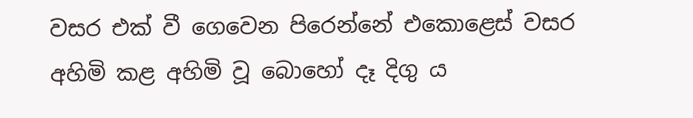වසර එක් වී ගෙවෙන පිරෙන්නේ එකොළෙස් වසර අහිමි කළ අහිමි වූ බොහෝ දෑ දිගු ය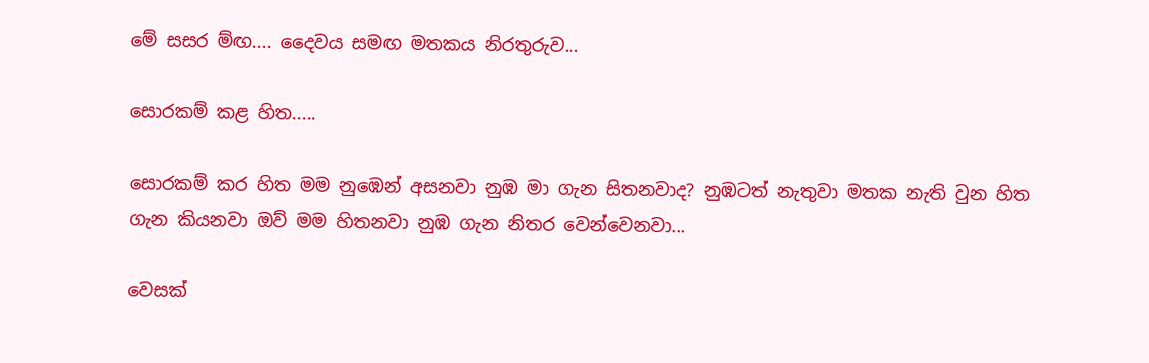මේ සසර ම්‍ඟ.... දෛවය සමඟ මතකය නිරතුරුව...

සොරකම් කළ හිත.....

සොරකම් කර හිත මම නුඹෙන් අසනවා නුඹ මා ගැන සිතනවාද? නුඹටත් නැතුවා මතක නැති වුන හිත ගැන කියනවා ඔව් මම හිතනවා නුඹ ගැන නිතර වෙන්වෙනවා...

වෙසක්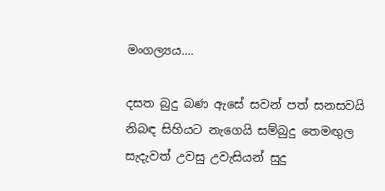මංගල්‍යය....

දසත බුදු බණ ඇසේ සවන් පත් සනසවයි නිබඳ සිහියට නැගෙයි සම්බුදු තෙමඟුල සැදැවත් උවසු උවැසියන් සුදු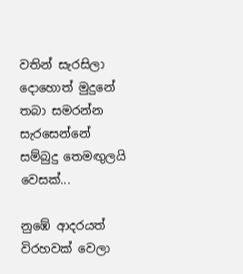වතින් සැරසිලා දොහොත් මුදුනේ තබා සමරන්න සැරසෙන්නේ සම්බුදු ‍තෙමඟුලයි වෙසක්...

නුඹේ ආදරයත් විරහවක් වෙලා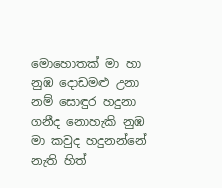මොහොතක් මා හා නුඹ දොඩමළු උනා නම් සොඳුර හදුනා ගනීද නොහැකි නුඹ මා කවුද හදුනන්නේ නැති හිත්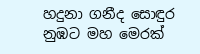හදුනා ගනීද සොඳුර නුඹට මහ මෙරක්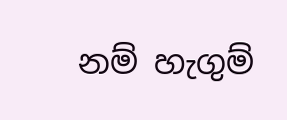නම් හැගුම්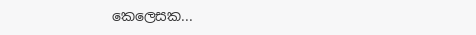කෙලෙසක...